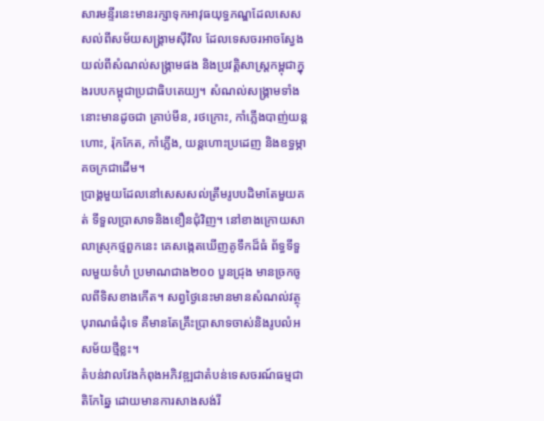សារមន្ទីរនេះមានរក្សាទុកអាវុធយុទ្ធភណ្ឌដែលសេសសល់ពីសម័យសង្គ្រាមស៊ីវិល ដែលទេសចរអាចស្វែងយល់ពីសំណល់សង្គ្រាមផង និងប្រវត្តិសាស្ត្រកម្ពុជាក្នុងរបបកម្ពុជាប្រជាធិបតេយ្យ។ សំណល់សង្គ្រាមទាំងនោះមានដូចជា គ្រាប់មីន, រថក្រោះ, កាំភ្លើងបាញ់យន្តហោះ, រ៉ុកកែត, កាំភ្លើង, យន្តហោះប្រដេញ និងឧទ្ធម្ភាគចក្រជាដើម។
ប្រាង្គមួយដែលនៅសេសសល់ត្រឹមរូបបដិមាតែមួយគត់ ទីទួលប្រាសាទនិងខឿនជុំវិញ។ នៅខាងក្រោយសាលាស្រុកថ្មពួកនេះ គេសង្កេតឃើញគូទឹកដ៏ធំ ព័ទ្ធទីទួលមួយទំហំ ប្រមាណជាង២០០ បួនជ្រុង មានច្រកចូលពីទិសខាងកើត។ សព្វថ្ងៃនេះមានមានសំណល់វត្ថុបុរាណធំដុំទេ គឺមានតែគ្រឹះប្រាសាទចាស់និងរូបលំអសម័យថ្មីខ្លះ។
តំបន់វាលវែងកំពុងអភិវឌ្ឍជាតំបន់ទេសចរណ៍ធម្មជាតិកែឆ្នៃ ដោយមានការសាងសង់រី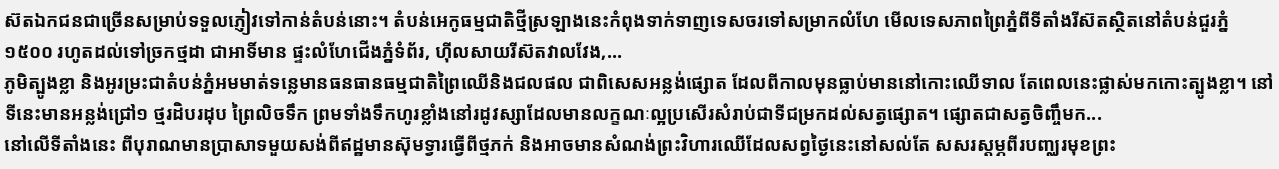ស៊តឯកជនជាច្រើនសម្រាប់ទទួលភ្ញៀវទៅកាន់តំបន់នោះ។ តំបន់អេកូធម្មជាតិថ្មីស្រឡាងនេះកំពុងទាក់ទាញទេសចរទៅសម្រាកលំហែ មើលទេសភាពព្រៃភ្នំពីទីតាំងរីស៊តស្ថិតនៅតំបន់ជួរភ្នំ១៥០០ រហូតដល់ទៅច្រកថ្មដា ជាអាទិ៍មាន ផ្ទះលំហែជើងភ្នំទំព័រ, ហ៊ីលសាយរីស៊តវាលវែង,...
ភូមិត្បូងខ្លា និងអូរម្រះជាតំបន់ភ្នំអមមាត់ទន្លេមានធនធានធម្មជាតិព្រៃឈើនិងជលផល ជាពិសេសអន្លង់ផ្សោត ដែលពីកាលមុនធ្លាប់មាននៅកោះឈើទាល តែពេលនេះផ្លាស់មកកោះត្បូងខ្លា។ នៅទីនេះមានអន្លង់ជ្រៅ១ ថ្មរដិបរដុប ព្រៃលិចទឹក ព្រមទាំងទឹកហូរខ្លាំងនៅរដូវស្សាដែលមានលក្ខណៈល្អប្រសើរសំរាប់ជាទីជម្រកដល់សត្វផ្សោត។ ផ្សោតជាសត្វចិញ្ចឹមក...
នៅលើទីតាំងនេះ ពីបុរាណមានប្រាសាទមួយសង់ពីឥដ្ឋមានស៊ុមទ្វារធ្វើពីថ្មភក់ និងអាចមានសំណង់ព្រះវិហារឈើដែលសព្វថ្ងៃនេះនៅសល់តែ សសរស្តម្ភពីរបញ្ឈរមុខព្រះ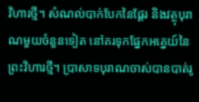វិហារថ្មី។ សំណល់បាក់បែកនៃផ្ដែរ និងវត្ថុបុរាណមួយចំនួនទៀត នៅគរទុកផ្នែកអគ្នេយ៍នៃព្រះវិហារថ្មី។ ប្រាសាទបុរាណចាស់បានបាត់រូ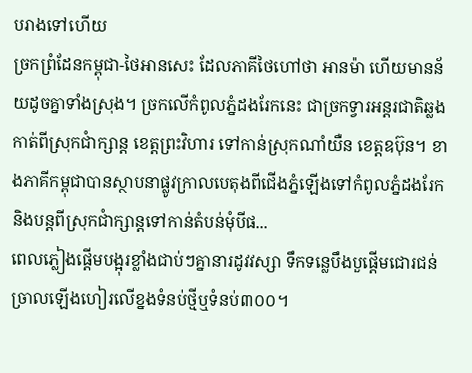បរាងទៅហើយ
ច្រកព្រំដែនកម្ពុជា-ថៃអានសេះ ដែលភាគីថៃហៅថា អានម៉ា ហើយមានន័យដូចគ្នាទាំងស្រុង។ ច្រកលើកំពូលភ្នំដងរែកនេះ ជាច្រកទ្វារអន្តរជាតិឆ្លងកាត់ពីស្រុកជាំក្សាន្ត ខេត្តព្រះវិហារ ទៅកាន់ស្រុកណាំយឺន ខេត្តឧប៊ុន។ ខាងភាគីកម្ពុជាបានស្ថាបនាផ្លូវក្រាលបេតុងពីជើងភ្នំឡើងទៅកំពូលភ្នំដងរែក និងបន្តពីស្រុកជាំក្សាន្តទៅកាន់តំបន់មុំបីផ...
ពេលភ្លៀងផ្ដើមបង្អុរខ្លាំងជាប់ៗគ្នានារដូវវស្សា ទឹកទន្លេបឹងបួផ្ដើមជោរជន់ច្រាលឡើងហៀរលើខ្នងទំនប់ថ្មីឬទំនប់៣០០។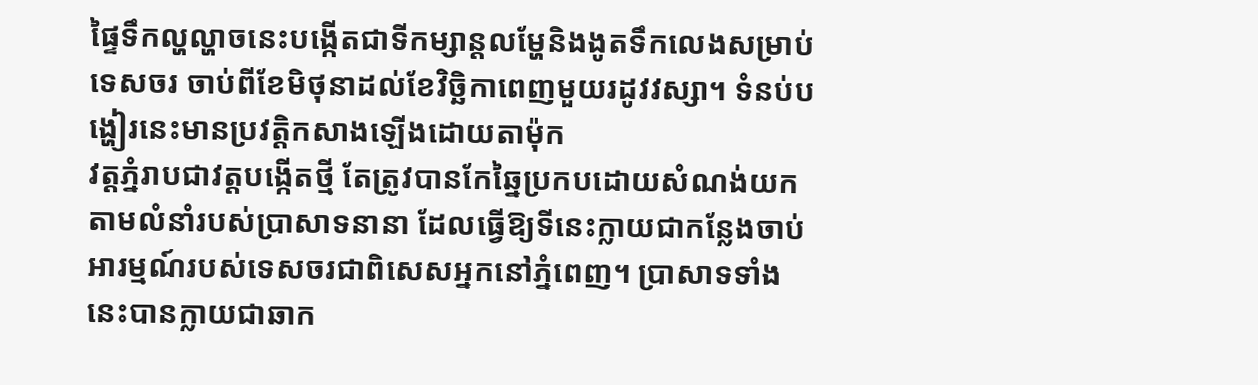ផ្ទៃទឹកល្ហល្ហាចនេះបង្កើតជាទីកម្សាន្តលម្ហែនិងងូតទឹកលេងសម្រាប់ទេសចរ ចាប់ពីខែមិថុនាដល់ខែវិច្ឆិកាពេញមួយរដូវវស្សា។ ទំនប់បង្ហៀរនេះមានប្រវត្តិកសាងឡើងដោយតាម៉ុក
វត្តភ្នំរាបជាវត្តបង្កើតថ្មី តែត្រូវបានកែឆ្នៃប្រកបដោយសំណង់យកតាមលំនាំរបស់ប្រាសាទនានា ដែលធ្វើឱ្យទីនេះក្លាយជាកន្លែងចាប់អារម្មណ៍របស់ទេសចរជាពិសេសអ្នកនៅភ្នំពេញ។ ប្រាសាទទាំងនេះបានក្លាយជាឆាក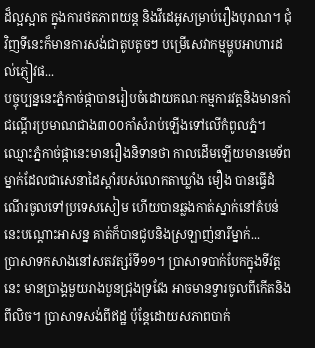ដ៏ល្អស្អាត ក្នុងការថតភាពយន្ត និងវីដេអូសម្រាប់រឿងបុរាណ។ ជុំវិញទីនេះក៏មានការសង់ជាតូបតូចៗ បម្រើសេវាកម្មម្ហូបអាហារដល់ភ្ញៀវផ...
បច្ចុប្បន្ននេះភ្នំកាច់ផ្កាបានរៀបចំដោយគណៈកម្មការវត្តនិងមានកាំជណ្ដើរប្រមាណជាង៣០០កាំសំរាប់ឡើងទៅលើកំពូលភ្នំ។ ឈ្មោះភ្នំកាច់ផ្កានេះមានរឿងនិទានថា កាលដើមឡើយមានមេទ័ពម្នាក់ដែលជាសេនាដៃស្តាំរបស់លោកតាឃ្លាំង មឿង បានធ្វើដំណើរចូលទៅប្រទេសសៀម ហើយបានឆ្លងកាត់ស្នាក់នៅតំបន់នេះបណ្ដោះអាសន្ន គាត់ក៏បានជូបនិងស្រឡាញ់នារីម្នាក់...
ប្រាសាទកសាងនៅសតវត្សរ៍ទី១១។ ប្រាសាទបាក់បែកក្នុងទីវត្តនេះ មានប្រាង្គមួយរាងបួនជ្រុងទ្រវែង អាចមានទ្វារចូលពីកើតនិងពីលិច។ ប្រាសាទសង់ពីឥដ្ឋ ប៉ុន្តែដោយសភាពបាក់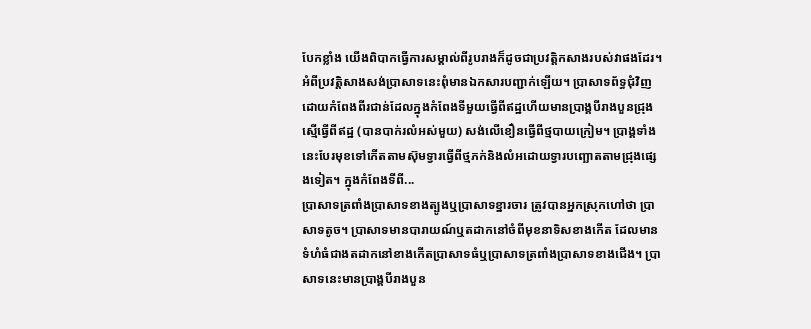បែកខ្លាំង យើងពិបាកធ្វើការសម្គាល់ពីរូបរាងក៏ដូចជាប្រវត្តិកសាងរបស់វាផងដែរ។
អំពីប្រវត្តិសាងសង់ប្រាសាទនេះពុំមានឯកសារបញ្ជាក់ឡើយ។ ប្រាសាទព័ទ្ធជុំវិញដោយកំពែងពីរជាន់ដែលក្នុងកំពែងទីមួយធ្វើពីឥដ្ឋហើយមានប្រាង្គបីរាងបួនជ្រុងស្មើធ្វើពីឥដ្ឋ (បានបាក់រលំអស់មួយ) សង់លើខឿនធ្វើពីថ្មបាយក្រៀម។ ប្រាង្គទាំងនេះបែរមុខទៅកើតតាមស៊ុមទ្វារធ្វើពីថ្មភក់និងលំអដោយទ្វារបញ្ឆោតតាមជ្រុងផ្សេងទៀត។ ក្នុងកំពែងទីពី...
ប្រាសាទត្រពាំងប្រាសាទខាងត្បូងឬប្រាសាទខ្នារចារ ត្រូវបានអ្នកស្រុកហៅថា ប្រាសាទតូច។ ប្រាសាទមានបារាយណ៍ឬតដាកនៅចំពីមុខនាទិសខាងកើត ដែលមានទំហំធំជាងតដាកនៅខាងកើតប្រាសាទធំឬប្រាសាទត្រពាំងប្រាសាទខាងជើង។ ប្រាសាទនេះមានប្រាង្គបីរាងបួន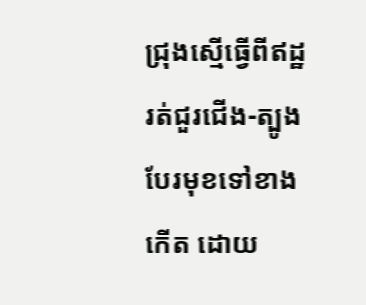ជ្រុងស្មើធ្វើពីឥដ្ឋរត់ជួរជើង-ត្បូងបែរមុខទៅខាងកើត ដោយ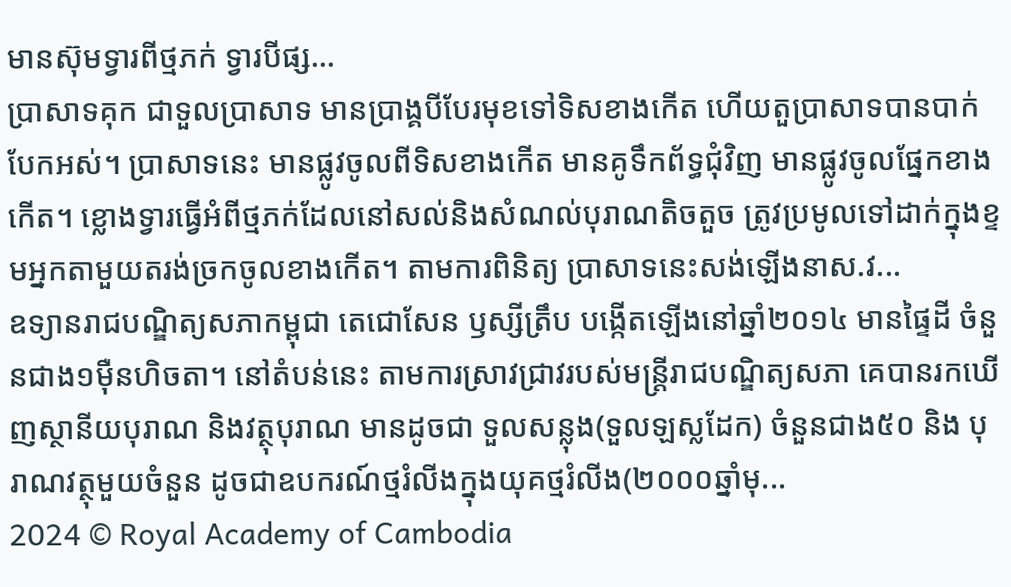មានស៊ុមទ្វារពីថ្មភក់ ទ្វារបីផ្ស...
ប្រាសាទគុក ជាទួលប្រាសាទ មានប្រាង្គបីបែរមុខទៅទិសខាងកើត ហើយតួប្រាសាទបានបាក់បែកអស់។ ប្រាសាទនេះ មានផ្លូវចូលពីទិសខាងកើត មានគូទឹកព័ទ្ធជុំវិញ មានផ្លូវចូលផ្នែកខាងកើត។ ខ្លោងទ្វារធ្វើអំពីថ្មភក់ដែលនៅសល់និងសំណល់បុរាណតិចតួច ត្រូវប្រមូលទៅដាក់ក្នុងខ្ទមអ្នកតាមួយតរង់ច្រកចូលខាងកើត។ តាមការពិនិត្យ ប្រាសាទនេះសង់ឡើងនាស.វ...
ឧទ្យានរាជបណ្ឌិត្យសភាកម្ពុជា តេជោសែន ឫស្សីត្រឹប បង្កើតឡើងនៅឆ្នាំ២០១៤ មានផ្ទៃដី ចំនួនជាង១ម៉ឺនហិចតា។ នៅតំបន់នេះ តាមការស្រាវជ្រាវរបស់មន្ត្រីរាជបណ្ឌិត្យសភា គេបានរកឃើញស្ថានីយបុរាណ និងវត្ថុបុរាណ មានដូចជា ទួលសន្លុង(ទួលឡស្លដែក) ចំនួនជាង៥០ និង បុរាណវត្ថុមួយចំនួន ដូចជាឧបករណ៍ថ្មរំលីងក្នុងយុគថ្មរំលីង(២០០០ឆ្នាំមុ...
2024 © Royal Academy of Cambodia